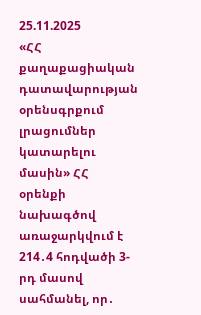25.11.2025
«ՀՀ քաղաքացիական դատավարության օրենսգրքում լրացումներ կատարելու մասին» ՀՀ օրենքի նախագծով առաջարկվում է 214․4 հոդվածի 3-րդ մասով սահմանել, որ․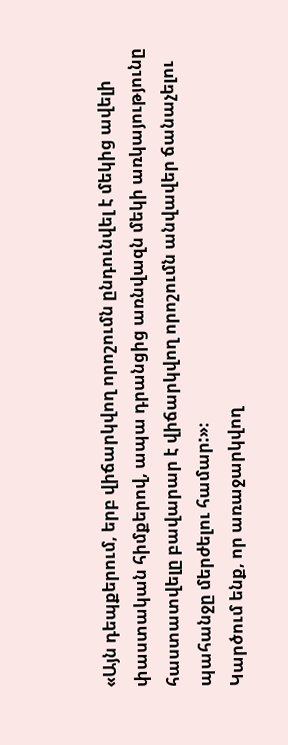«Այն դեպքերում, երբ վիճարկվող որոշումն ընդունվել է մեկից ավելի փաստական հիմքերով, ապա դրանցից առնվազն մեկի առկայությունը հաստատվելը բավարար է վիճարկվող որոշումն անվավեր ճանաչելու պահանջը մերժելու համար:»։
Կարծում ենք, որ առաջարկվող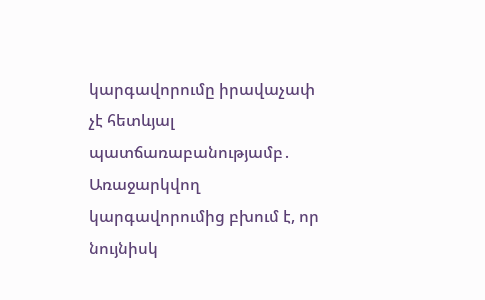կարգավորումը իրավաչափ չէ հետևյալ պատճառաբանությամբ․
Առաջարկվող կարգավորումից բխում է, որ նույնիսկ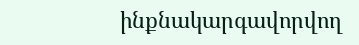ինքնակարգավորվող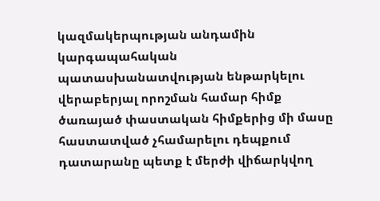կազմակերպության անդամին կարգապահական պատասխանատվության ենթարկելու վերաբերյալ որոշման համար հիմք ծառայած փաստական հիմքերից մի մասը հաստատված չհամարելու դեպքում դատարանը պետք է մերժի վիճարկվող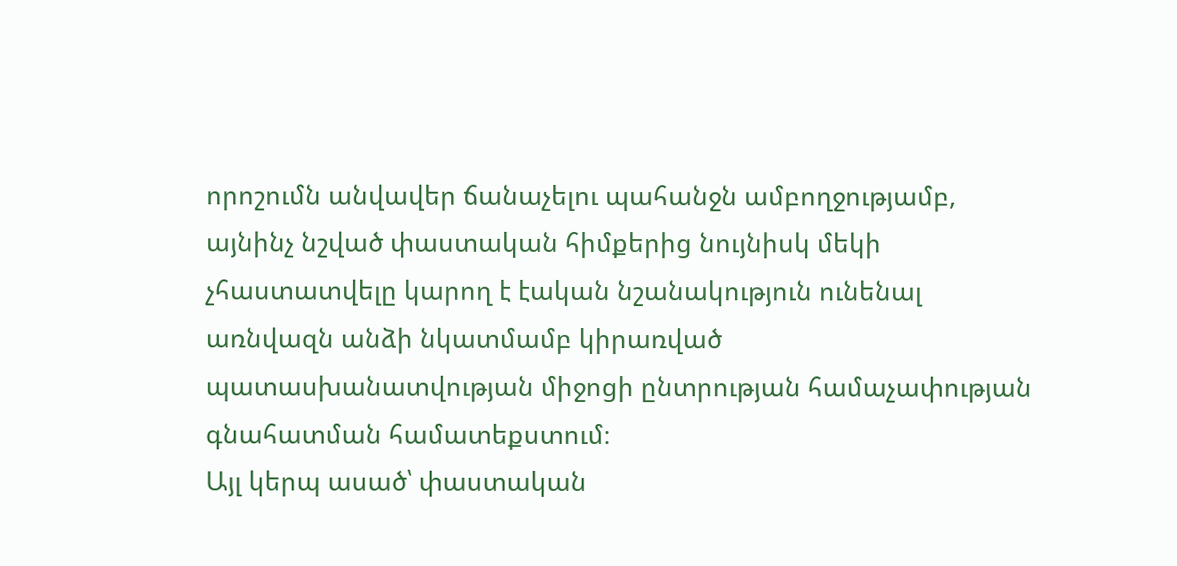որոշումն անվավեր ճանաչելու պահանջն ամբողջությամբ, այնինչ նշված փաստական հիմքերից նույնիսկ մեկի չհաստատվելը կարող է էական նշանակություն ունենալ առնվազն անձի նկատմամբ կիրառված պատասխանատվության միջոցի ընտրության համաչափության գնահատման համատեքստում։
Այլ կերպ ասած՝ փաստական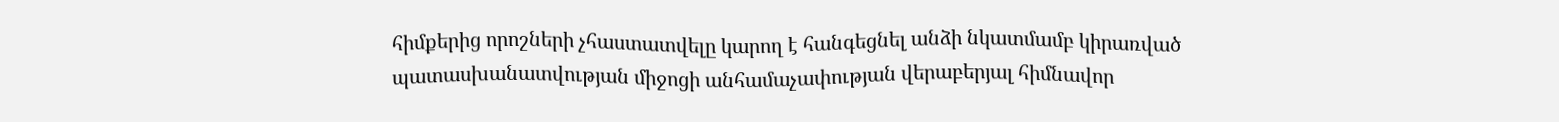հիմքերից որոշների չհաստատվելը կարող է հանգեցնել անձի նկատմամբ կիրառված պատասխանատվության միջոցի անհամաչափության վերաբերյալ հիմնավոր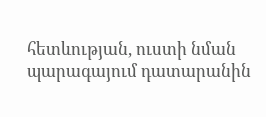հետևության, ուստի նման պարագայում դատարանին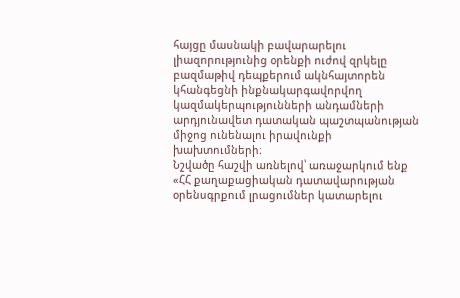հայցը մասնակի բավարարելու լիազորությունից օրենքի ուժով զրկելը բազմաթիվ դեպքերում ակնհայտորեն կհանգեցնի ինքնակարգավորվող կազմակերպությունների անդամների արդյունավետ դատական պաշտպանության միջոց ունենալու իրավունքի խախտումների։
Նշվածը հաշվի առնելով՝ առաջարկում ենք «ՀՀ քաղաքացիական դատավարության օրենսգրքում լրացումներ կատարելու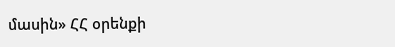մասին» ՀՀ օրենքի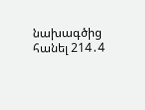նախագծից հանել 214․4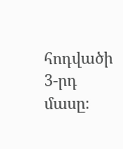հոդվածի 3-րդ մասը։